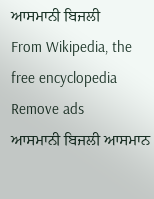ਆਸਮਾਨੀ ਬਿਜਲੀ
From Wikipedia, the free encyclopedia
Remove ads
ਆਸਮਾਨੀ ਬਿਜਲੀ ਆਸਮਾਨ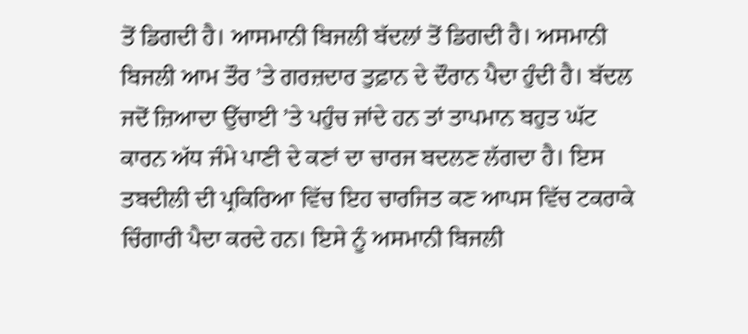ਤੋਂ ਡਿਗਦੀ ਹੈ। ਆਸਮਾਨੀ ਬਿਜਲੀ ਬੱਦਲਾਂ ਤੋਂ ਡਿਗਦੀ ਹੈ। ਅਸਮਾਨੀ ਬਿਜਲੀ ਆਮ ਤੌਰ ’ਤੇ ਗਰਜ਼ਦਾਰ ਤੁਫ਼ਾਨ ਦੇ ਦੌਰਾਨ ਪੈਦਾ ਹੁੰਦੀ ਹੈ। ਬੱਦਲ ਜਦੋਂ ਜ਼ਿਆਦਾ ਉੱਚਾਈ ’ਤੇ ਪਹੁੰਚ ਜਾਂਦੇ ਹਨ ਤਾਂ ਤਾਪਮਾਨ ਬਹੁਤ ਘੱਟ ਕਾਰਨ ਅੱਧ ਜੰਮੇ ਪਾਣੀ ਦੇ ਕਣਾਂ ਦਾ ਚਾਰਜ ਬਦਲਣ ਲੱਗਦਾ ਹੈ। ਇਸ ਤਬਦੀਲੀ ਦੀ ਪ੍ਰਕਿਰਿਆ ਵਿੱਚ ਇਹ ਚਾਰਜਿਤ ਕਣ ਆਪਸ ਵਿੱਚ ਟਕਰਾਕੇ ਚਿੰਗਾਰੀ ਪੈਦਾ ਕਰਦੇ ਹਨ। ਇਸੇ ਨੂੰ ਅਸਮਾਨੀ ਬਿਜਲੀ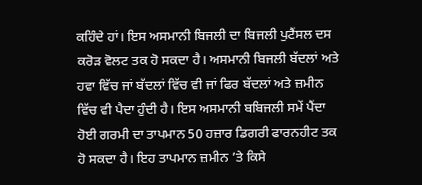ਕਹਿੰਦੇ ਹਾਂ। ਇਸ ਅਸਮਾਨੀ ਬਿਜਲੀ ਦਾ ਬਿਜਲੀ ਪੁਟੈਂਸਲ ਦਸ ਕਰੋੜ ਵੋਲਟ ਤਕ ਹੋ ਸਕਦਾ ਹੈ। ਅਸਮਾਨੀ ਬਿਜਲੀ ਬੱਦਲਾਂ ਅਤੇ ਹਵਾ ਵਿੱਚ ਜਾਂ ਬੱਦਲਾਂ ਵਿੱਚ ਵੀ ਜਾਂ ਫਿਰ ਬੱਦਲਾਂ ਅਤੇ ਜ਼ਮੀਨ ਵਿੱਚ ਵੀ ਪੈਦਾ ਹੁੰਦੀ ਹੈ। ਇਸ ਅਸਮਾਨੀ ਬਬਿਜਲੀ ਸਮੇਂ ਪੈਂਦਾ ਹੋਈ ਗਰਮੀ ਦਾ ਤਾਪਮਾਨ 50 ਹਜ਼ਾਰ ਡਿਗਰੀ ਫਾਰਨਹੀਟ ਤਕ ਹੋ ਸਕਦਾ ਹੈ। ਇਹ ਤਾਪਮਾਨ ਜ਼ਮੀਨ ’ਤੇ ਕਿਸੇ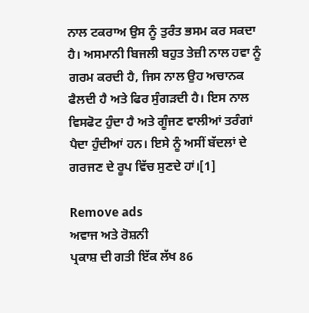ਨਾਲ ਟਕਰਾਅ ਉਸ ਨੂੰ ਤੁਰੰਤ ਭਸਮ ਕਰ ਸਕਦਾ ਹੈ। ਅਸਮਾਨੀ ਬਿਜਲੀ ਬਹੁਤ ਤੇਜ਼ੀ ਨਾਲ ਹਵਾ ਨੂੰ ਗਰਮ ਕਰਦੀ ਹੈ, ਜਿਸ ਨਾਲ ਉਹ ਅਚਾਨਕ ਫੈਲਦੀ ਹੈ ਅਤੇ ਫਿਰ ਸੁੰਗੜਦੀ ਹੈ। ਇਸ ਨਾਲ ਵਿਸਫੋਟ ਹੁੰਦਾ ਹੈ ਅਤੇ ਗੂੰਜਣ ਵਾਲੀਆਂ ਤਰੰਗਾਂ ਪੈਦਾ ਹੁੰਦੀਆਂ ਹਨ। ਇਸੇ ਨੂੰ ਅਸੀਂ ਬੱਦਲਾਂ ਦੇ ਗਰਜਣ ਦੇ ਰੂਪ ਵਿੱਚ ਸੁਣਦੇ ਹਾਂ।[1]

Remove ads
ਅਵਾਜ ਅਤੇ ਰੋਸ਼ਨੀ
ਪ੍ਰਕਾਸ਼ ਦੀ ਗਤੀ ਇੱਕ ਲੱਖ 86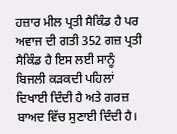ਹਜ਼ਾਰ ਮੀਲ ਪ੍ਰਤੀ ਸੈਕਿੰਡ ਹੈ ਪਰ ਅਵਾਜ ਦੀ ਗਤੀ 352 ਗਜ਼ ਪ੍ਰਤੀ ਸੈਕਿੰਡ ਹੈ ਇਸ ਲਈ ਸਾਨੂੰ ਬਿਜਲੀ ਕੜਕਦੀ ਪਹਿਲਾਂ ਦਿਖਾਈ ਦਿੰਦੀ ਹੈ ਅਤੇ ਗਰਜ਼ ਬਾਅਦ ਵਿੱਚ ਸੁਣਾਈ ਦਿੰਦੀ ਹੈ।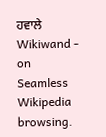ਹਵਾਲੇ
Wikiwand - on
Seamless Wikipedia browsing.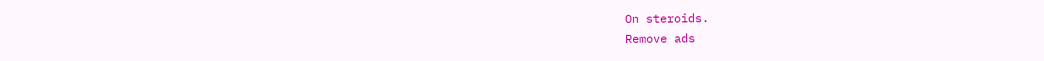On steroids.
Remove ads